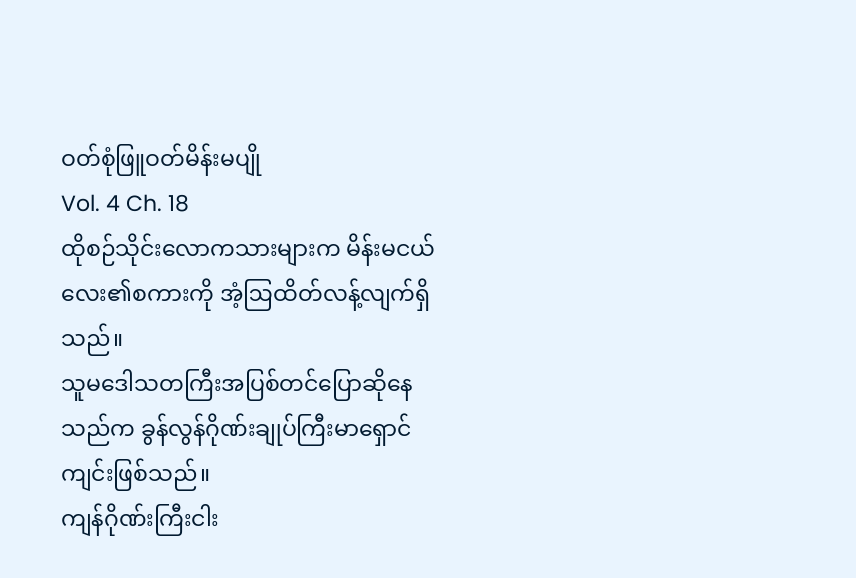ဝတ်စုံဖြူဝတ်မိန်းမပျို
Vol. 4 Ch. 18
ထိုစဉ်သိုင်းလောကသားများက မိန်းမငယ်လေး၏စကားကို အံ့ဩထိတ်လန့်လျက်ရှိသည်။
သူမဒေါသတကြီးအပြစ်တင်ပြောဆိုနေသည်က ခွန်လွန်ဂိုဏ်းချုပ်ကြီးမာရှောင်ကျင်းဖြစ်သည်။
ကျန်ဂိုဏ်းကြီးငါး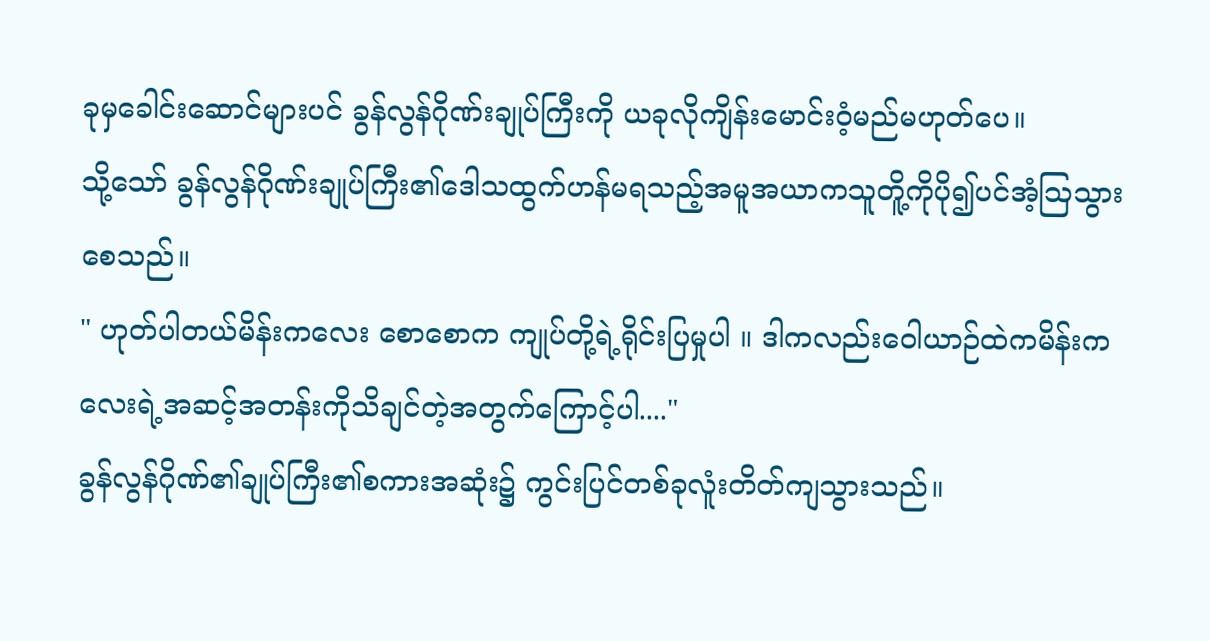ခုမှခေါင်းဆောင်များပင် ခွန်လွန်ဂိုဏ်းချုပ်ကြီးကို ယခုလိုကျိန်းမောင်းဝံ့မည်မဟုတ်ပေ။
သို့သော် ခွန်လွန်ဂိုဏ်းချုပ်ကြီး၏ဒေါသထွက်ဟန်မရသည့်အမူအယာကသူတိူ့ကိုပို၍ပင်အံ့ဩသွားစေသည်။
" ဟုတ်ပါတယ်မိန်းကလေး စောစောက ကျုပ်တို့ရဲ့ရိုင်းပြမှုပါ ။ ဒါကလည်းဝေါယာဉ်ထဲကမိန်းကလေးရဲ့အဆင့်အတန်းကိုသိချင်တဲ့အတွက်ကြောင့်ပါ...."
ခွန်လွန်ဂိုဏ်၏ချုပ်ကြီး၏စကားအဆုံး၌ ကွင်းပြင်တစ်ခုလူံးတိတ်ကျသွားသည်။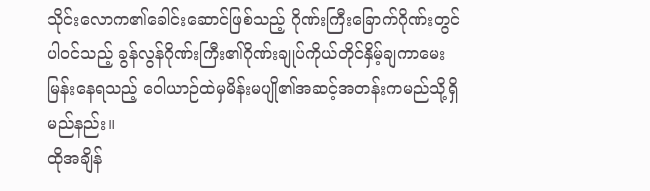သိုင်းလောက၏ခေါင်းဆောင်ဖြစ်သည့် ဂိုဏ်းကြီးခြောက်ဂိုဏ်းတွင်ပါဝင်သည့် ခွန်လွန်ဂိုဏ်းကြီး၏ဂိုဏ်းချုပ်ကိုယ်တိုင်နှိမ့်ချကာမေးမြန်းနေရသည့် ဝေါယာဉ်ထဲမှမိန်းမပျို၏အဆင့်အတန်းကမည်သို့ရှိမည်နည်း။
ထိုအချိန်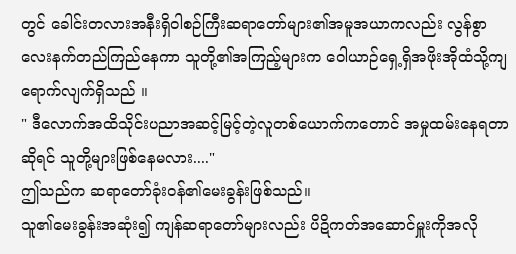တွင် ခေါင်းတလားအနီးရှိဝါစဉ်ကြီးဆရာတော်များ၏အမူအယာကလည်း လွန်စွာလေးနက်တည်ကြည်နေကာ သူတို့၏အကြည့်များက ဝေါယာဉ်ရှေ့ရှိအဖိုးအိုထံသို့ကျရောက်လျက်ရှိသည် ။
" ဒီလောက်အထိသိုင်းပညာအဆင့်မြင့်တဲ့လူတစ်ယောက်ကတောင် အမှုထမ်းနေရတာဆိုရင် သူတို့များဖြစ်နေမလား...."
ဤသည်က ဆရာတော်ခုံးဝန်၏မေးခွန်းဖြစ်သည်။
သူ၏မေးခွန်းအဆုံး၍ ကျန်ဆရာတော်များလည်း ပိဍိကတ်အဆောင်မှူးကိုအလို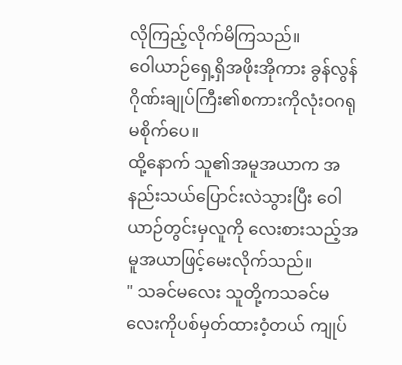လိုကြည့်လိုက်မိကြသည်။
ဝေါယာဉ်ရှေ့ရှိအဖိုးအိုကား ခွန်လွန်ဂိုဏ်းချုပ်ကြီး၏စကားကိုလုံးဝဂရုမစိုက်ပေ။
ထို့နောက် သူ၏အမူအယာက အနည်းသယ်ပြောင်းလဲသွားပြီး ဝေါယာဉ်တွင်းမှလူကို လေးစားသည့်အမူအယာဖြင့်မေးလိုက်သည်။
" သခင်မလေး သူတို့ကသခင်မလေးကိုပစ်မှတ်ထားဝံ့တယ် ကျုပ်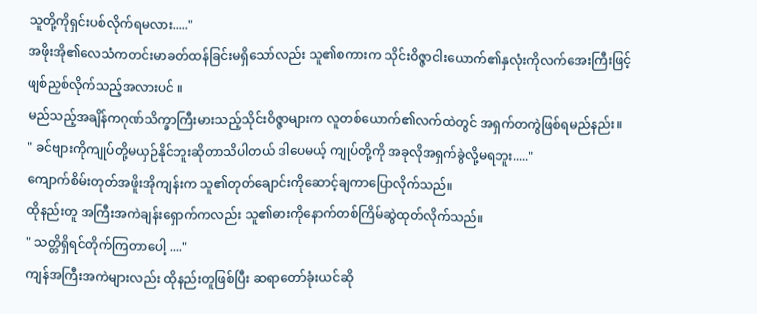သူတို့ကိုရှင်းပစ်လိုက်ရမလား....."
အဖိုးအို၏လေသံကတင်းမာခတ်ထန်ခြင်းမရှိသော်လည်း သူ၏စကားက သိုင်းဝိဇ္ဇာငါးယောက်၏နှလုံးကိုလက်အေးကြီးဖြင့် ဖျစ်ညှစ်လိုက်သည့်အလားပင် ။
မည်သည့်အချိန်ကဂုဏ်သိက္ခာကြီးမားသည့်သိုင်းဝိဇ္ဇာများက လူတစ်ယောက်၏လက်ထဲတွင် အရှက်တကွဲဖြစ်ရမည်နည်း။
" ခင်ဗျားကိုကျုပ်တို့မယှဉ်နိုင်ဘူးဆိုတာသိပါတယ် ဒါပေမယ့် ကျုပ်တို့ကို အခုလိုအရှက်ခွဲလို့မရဘူး....."
ကျောက်စိမ်းတုတ်အဖိူးအိုကျန်းက သူ၏တုတ်ချောင်းကိုဆောင့်ချကာပြောလိုက်သည်။
ထိုနည်းတူ အကြီးအကဲချန်းရှောက်ကလည်း သူ၏ဓားကိုနောက်တစ်ကြိမ်ဆွဲထုတ်လိုက်သည်။
" သတ္တိရှိရင်တိုက်ကြတာပေါ့ ...."
ကျန်အကြီးအကဲများလည်း ထိုနည်းတူဖြစ်ပြီး ဆရာတော်ခုံးယင်ဆို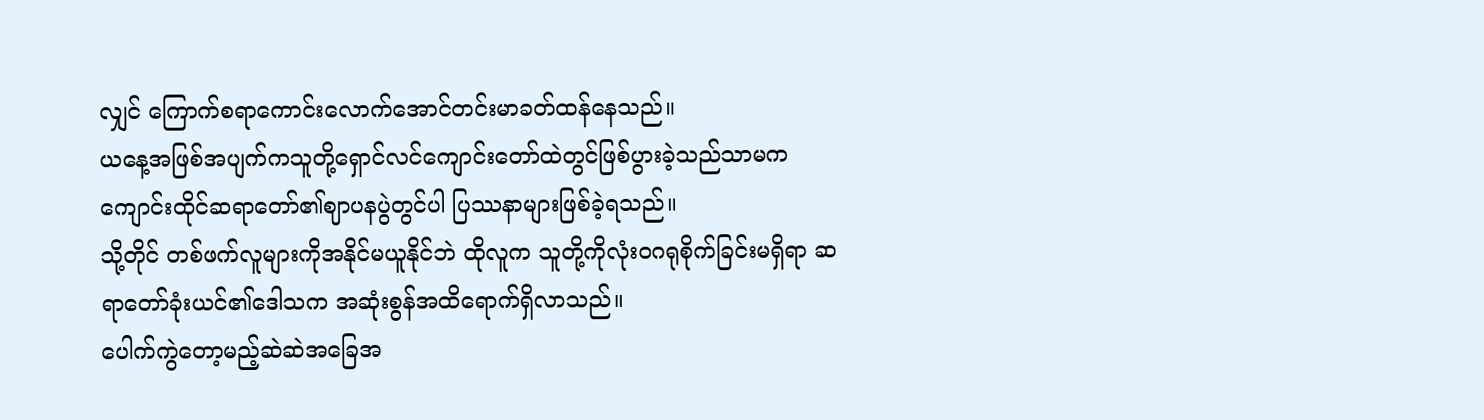လျှင် ကြောက်စရာကောင်းလောက်အောင်တင်းမာခတ်ထန်နေသည်။
ယနေ့အဖြစ်အပျက်ကသူတို့ရှောင်လင်ကျောင်းတော်ထဲတွင်ဖြစ်ပွားခဲ့သည်သာမက ကျောင်းထိုင်ဆရာတော်၏ဈာပနပွဲတွင်ပါ ပြဿနာများဖြစ်ခဲ့ရသည်။
သို့တိုင် တစ်ဖက်လူများကိုအနိုင်မယူနိုင်ဘဲ ထိုလူက သူတို့ကိုလုံးဝဂရုစိုက်ခြင်းမရှိရာ ဆရာတော်ခုံးယင်၏ဒေါသက အဆုံးစွန်အထိရောက်ရှိလာသည်။
ပေါက်ကွဲတော့မည့်ဆဲဆဲအခြေအ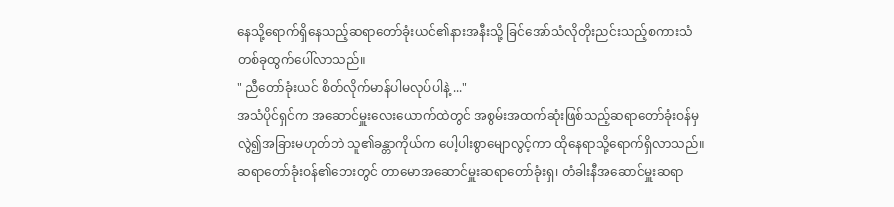နေသို့ရောက်ရှိနေသည့်ဆရာတော်ခုံးယင်၏နားအနီးသို့ ခြင်အော်သံလိုတိုးညင်းသည့်စကားသံတစ်ခုထွက်ပေါ်လာသည်။
" ညီတော်ခုံးယင် စိတ်လိုက်မာန်ပါမလုပ်ပါနဲ့ ..."
အသံပိုင်ရှင်က အဆောင်မှူးလေးယောက်ထဲတွင် အစွမ်းအထက်ဆုံးဖြစ်သည့်ဆရာတော်ခုံးဝန်မှလွဲ၍အခြားမဟုတ်ဘဲ သူ၏ခန္တာကိုယ်က ပေါ့ပါးစွာမျောလွင့်ကာ ထိုနေရာသို့ရောက်ရှိလာသည်။
ဆရာတော်ခုံးဝန်၏ဘေးတွင် တာမောအဆောင်မှူးဆရာတော်ခုံးရှ၊ တံခါးနီအဆောင်မှူးဆရာ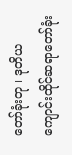တော်ခုံးတု ၊ ဒုတိယကျောင်းထိုင်ဆရာတော်ခုံး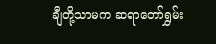ချီတို့သာမက ဆရာတော်ရွှမ်း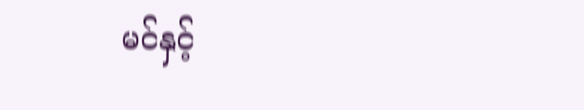မင်နှင့်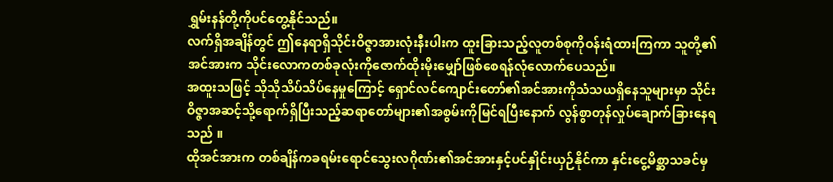ရွှမ်းနန်တို့ကိုပင်တွေ့နိုင်သည်။
လက်ရှိအချိန်တွင် ဤနေရာရှိသိုင်းဝိဇ္ဇာအားလုံးနီးပါးက ထူးခြားသည့်လူတစ်စုကိုဝန်းရံထားကြကာ သူတို့၏အင်အားက သိုင်းလောကတစ်ခုလုံးကိုဇောက်ထိုးမိုးမျှော်ဖြစ်စေရန်လုံလောက်ပေသည်။
အထူးသဖြင့် သိုသိုသိပ်သိပ်နေမှုကြောင့် ရှောင်လင်ကျောင်းတော်၏အင်အားကိုသံသယရှိနေသူများမှာ သိုင်းဝိဇ္ဇာအဆင့်သို့ရောက်ရှိပြီးသည့်ဆရာတော်များ၏အစွမ်းကိုမြင်ရပြီးနောက် လွန်စွာတုန်လှုပ်ချောက်ခြားနေရသည် ။
ထိုအင်အားက တစ်ချိန်ကခရမ်းရောင်သွေးလဂိုဏ်း၏အင်အားနှင့်ပင်နှိုင်းယှဉ်နိုင်ကာ နှင်းငွေ့မိစ္ဆာသခင်မှ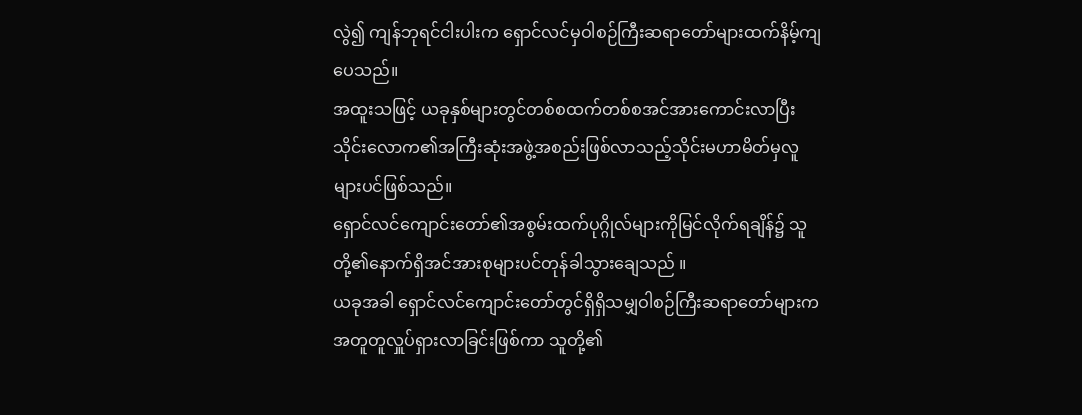လွဲ၍ ကျန်ဘုရင်ငါးပါးက ရှောင်လင်မှဝါစဉ်ကြီးဆရာတော်များထက်နိမ့်ကျပေသည်။
အထူးသဖြင့် ယခုနှစ်များတွင်တစ်စထက်တစ်စအင်အားကောင်းလာပြီး သိုင်းလောက၏အကြီးဆုံးအဖွဲ့အစည်းဖြစ်လာသည့်သိုင်းမဟာမိတ်မှလူများပင်ဖြစ်သည်။
ရှောင်လင်ကျောင်းတော်၏အစွမ်းထက်ပုဂ္ဂိုလ်များကိုမြင်လိုက်ရချိန်၌ သူတို့၏နောက်ရှိအင်အားစုများပင်တုန်ခါသွားချေသည် ။
ယခုအခါ ရှောင်လင်ကျောင်းတော်တွင်ရှိရှိသမျှဝါစဉ်ကြီးဆရာတော်များကအတူတူလှူပ်ရှားလာခြင်းဖြစ်ကာ သူတို့၏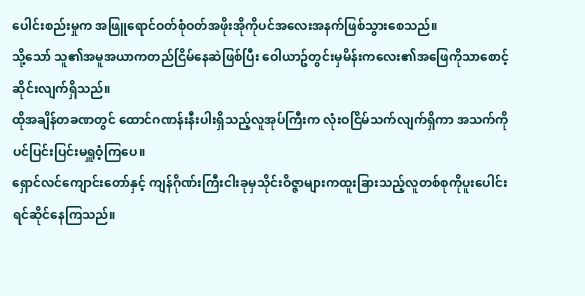ပေါင်းစည်းမှုက အဖြူရောင်ဝတ်စုံဝတ်အဖိုးအိုကိုပင်အလေးအနက်ဖြစ်သွားစေသည်။
သို့သော် သူ၏အမူအယာကတည်ငြိမ်နေဆဲဖြစ်ပြီး ဝေါယာဥ်တွင်းမှမိန်းကလေး၏အဖြေကိုသာစောင့်ဆိုင်းလျက်ရှိသည်။
ထိုအချိန်တခဏတွင် ထောင်ဂဏန်းနီးပါးရှိသည့်လူအုပ်ကြီးက လုံးဝငြိမ်သက်လျက်ရှိကာ အသက်ကိုပင်ပြင်းပြင်းမရှူဝံ့ကြပေ။
ရှောင်လင်ကျောင်းတော်နှင့် ကျန်ဂိုဏ်းကြီးငါးခုမှသိုင်းဝိဇ္ဇာများကထူးခြားသည့်လူတစ်စုကိုပူးပေါင်းရင်ဆိုင်နေကြသည်။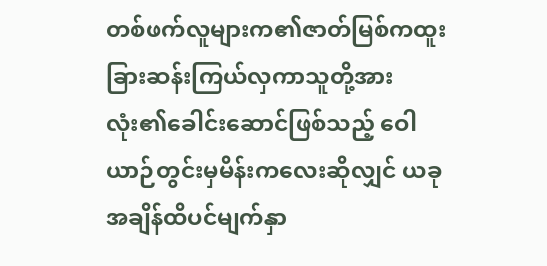တစ်ဖက်လူများက၏ဇာတ်မြစ်ကထူးခြားဆန်းကြယ်လှကာသူတို့အားလုံး၏ခေါင်းဆောင်ဖြစ်သည့် ဝေါယာဉ်တွင်းမှမိန်းကလေးဆိုလျှင် ယခုအချိန်ထိပင်မျက်နှာ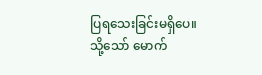ပြရသေးခြင်းမရှိပေ။
သို့သော် မောက်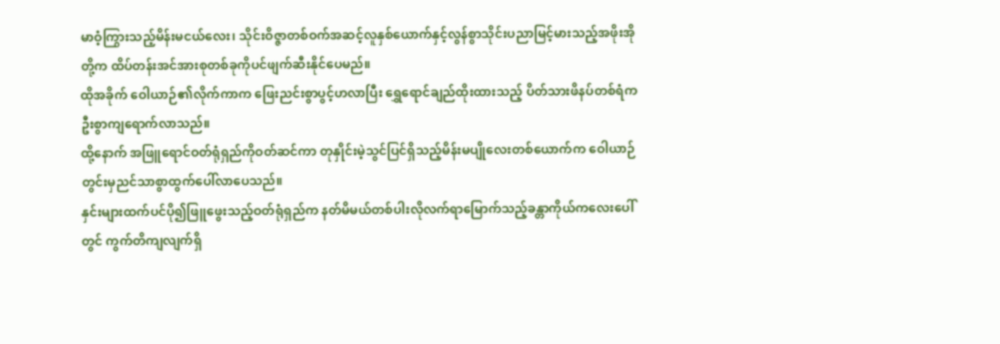မာဝံ့ကြွားသည့်မိန်းမငယ်လေး၊ သိုင်းဝိဇ္ဇာတစ်ဝက်အဆင့်လူနှစ်ယောက်နှင့်လွန်စွာသိုင်းပညာမြင့်မားသည့်အဖိုးအိုတို့က ထိပ်တန်းအင်အားစုတစ်ခုကိုပင်ဖျက်ဆီးနိုင်ပေမည်။
ထိုအခိုက် ဝေါယာဉ်၏လိုက်ကာက ဖြေးညင်းစွာပွင့်ဟလာပြီး ရွှေရောင်ချည်ထိုးထားသည့် ပိတ်သားဖိနပ်တစ်ရံက ဦးစွာကျရောက်လာသည်။
ထို့နောက် အဖြူရောင်ဝတ်ရုံရှည်ကိုဝတ်ဆင်ကာ တုနှိုင်းမဲ့သွင်ပြင်ရှိသည့်မိန်းမပျိုလေးတစ်ယောက်က ဝေါယာဉ်တွင်းမှညင်သာစွာထွက်ပေါ်လာပေသည်။
နှင်းများထက်ပင်ပို၍ဖြူဖွေးသည့်ဝတ်ရုံရှည်က နတ်မိမယ်တစ်ပါးလိုလက်ရာမြောက်သည့်ခန္တာကိုယ်ကလေးပေါ်တွင် ကွက်တိကျလျက်ရှိ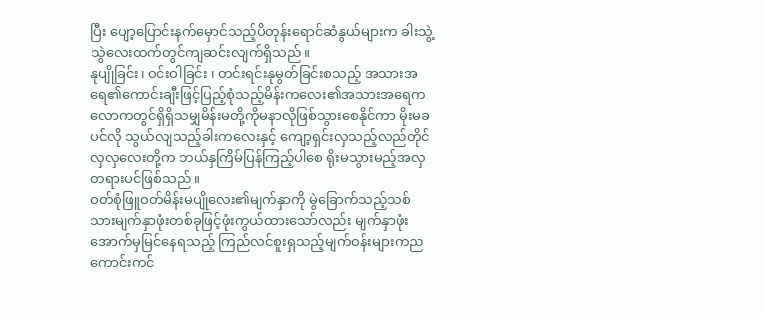ပြီး ပျော့ပြောင်းနက်မှောင်သည့်ပိတုန်းရောင်ဆံနွယ်များက ခါးသွဲ့သွဲလေးထက်တွင်ကျဆင်းလျက်ရှိသည်။
နုပျိုခြင်း၊ ဝင်းဝါခြင်း ၊ တင်းရင်းနုမွတ်ခြင်းစသည့် အသားအရေ၏ကောင်းချီးဖြင့်ပြည့်စုံသည့်မိန်းကလေး၏အသားအရေက လောကတွင်ရှိရှိသမျှမိန်းမတို့ကိုမနာလိုဖြစ်သွားစေနိုင်ကာ မိုးမခပင်လို သွယ်လျသည့်ခါးကလေးနှင့် ကျော့ရှင်းလှသည့်လည်တိုင်လှလှလေးတို့က ဘယ်နှကြိမ်ပြန်ကြည့်ပါစေ ရိုးမသွားမည့်အလှတရားပင်ဖြစ်သည်။
ဝတ်စုံဖြူဝတ်မိန်းမပျိုလေး၏မျက်နှာကို မွဲခြောက်သည့်သစ်သားမျက်နှာဖုံးတစ်ခုဖြင့်ဖုံးကွယ်ထားသော်လည်း မျက်နှာဖုံးအောက်မှမြင်နေရသည့် ကြည်လင်စူးရှသည့်မျက်ဝန်းများကညကောင်းကင်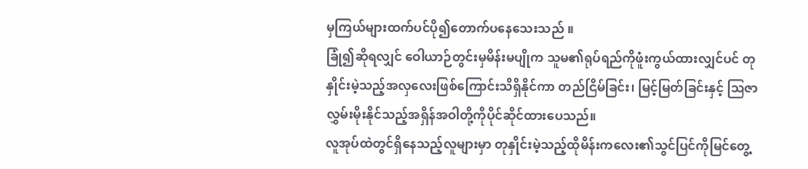မှကြယ်များထက်ပင်ပို၍တောက်ပနေသေးသည် ။
ခြုံ၍ဆိုရလျှင် ဝေါယာဉ်တွင်းမှမိန်းမပျိုက သူမ၏ရုပ်ရည်ကိုဖူံးကွယ်ထားလျှင်ပင် တုနှိုင်းမဲ့သည့်အလှလေးဖြစ်ကြောင်းသိရှိနိုင်ကာ တည်ငြိမ်ခြင်း၊ မြင့်မြတ်ခြင်းနှင့် ဩဇာလွှမ်းမိုးနိုင်သည့်အရှိန်အဝါတို့ကိုပိုင်ဆိုင်ထားပေသည်။
လူအုပ်ထဲတွင်ရှိနေသည့်လူများမှာ တုနှိုင်းမဲ့သည့်ထိုမိန်းကလေး၏သွင်ပြင်ကိုမြင်တွေ့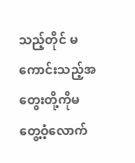သည့်တိုင် မကောင်းသည့်အတွေးတို့ကိုမတွေ့ဝံ့လောက်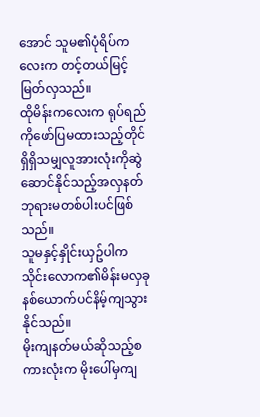အောင် သူမ၏ပုံရိပ်ကလေးက တင့်တယ်မြင့်မြတ်လှသည်။
ထိုမိန်းကလေးက ရုပ်ရည်ကိုဖော်ပြမထားသည့်တိုင်ရှိရှိသမျှလူအားလုံးကိုဆွဲဆောင်နိုင်သည့်အလှနတ်ဘုရားမတစ်ပါးပင်ဖြစ်သည်။
သူမနှင့်နှိုင်းယှဥ်ပါက သိုင်းလောက၏မိန်းမလှခုနစ်ယောက်ပင်နိမ့်ကျသွားနိုင်သည်။
မိုးကျနတ်မယ်ဆိုသည့်စကားလုံးက မိုးပေါ်မှကျ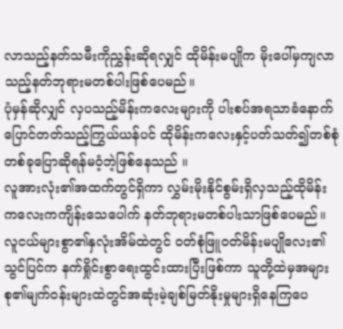လာသည့်နတ်သမီးကိုညွှန်းဆိုရလျှင် ထိုမိန်းမပျိုက မိုးပေါ်မှကျလာသည့်နတ်ဘုရားမတစ်ပါးဖြစ်ပေမည်။
ပုံမှန်ဆိုလျှင် လှပသည့်မိန်းကလေးများကို ပါးစပ်အရသာခံနောက်ပြောင်တတ်သည့်ကြွယ်ယန်ပင် ထိုမိန်းကလေးနှင့်ပတ်သတ်၍တစ်စုံတစ်ခုပြောဆိုရန်မဝံ့ဘဲ့ဖြစ်နေသည် ။
လူအားလုံး၏အထက်တွင်ရှိကာ လွှမ်းမိုးနိုင်စွမ်းရှိလှသည့်ထိုမိန်းကလေးကကျိန်းသေပေါက် နတ်ဘုရားမတစ်ပါးသာဖြစ်ပေမည်။
လူငယ်များစွာ၏နှလုံးအိမ်ထဲတွင် ဝတ်စုံဖြူဝတ်မိန်းမပျိုလေး၏သွင်ပြင်က နက်ရှိုင်းစွာရေးထွင်းထားပြီးဖြစ်ကာ သူတို့ထဲမှအများစု၏မျက်ဝန်းများထဲတွင်အဆုံးမဲ့ချစ်မြတ်နိုးမှုများရှိနေကြပေ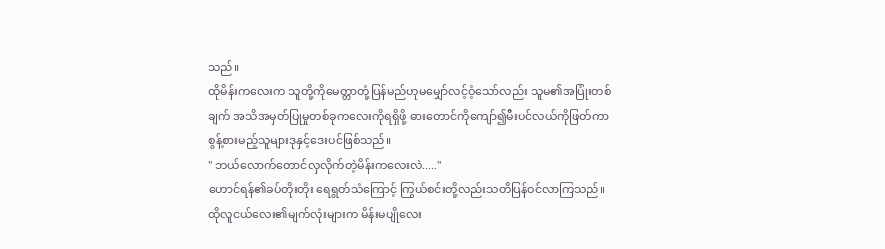သည်။
ထိုမိန်းကလေးက သူတို့ကိုမေတ္တာတုံ့ပြန်မည်ဟုမမျှော်လင့်ဝံ့သော်လည်း သူမ၏အပြုံးတစ်ချက် အသိအမှတ်ပြုမှုတစ်ခုကလေးကိုရရှိဖို့ ဓားတောင်ကိုကျော်၍မီးပင်လယ်ကိုဖြတ်ကာစွန့်စားမည့်သူများဒုနှင့်ဒေးပင်ဖြစ်သည်။
" ဘယ်လောက်တောင်လှလိုက်တဲ့မိန်းကလေးလဲ....."
ဟောင်ရန်၏ခပ်တိုးတိုး ရေရွတ်သံကြောင့် ကြွယ်စင်းတို့လည်းသတိပြန်ဝင်လာကြသည်။
ထိုလူငယ်လေး၏မျက်လုံးများက မိန်းမပျိုလေး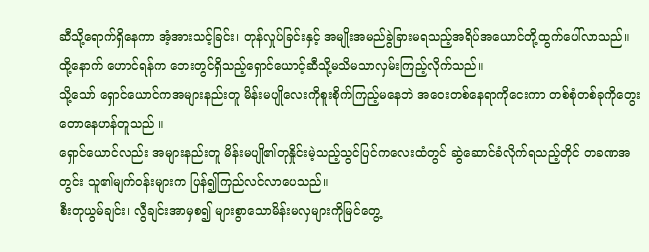ဆီသို့ရောက်ရှိနေကာ အံ့အားသင့်ခြင်း၊ တုန်လှုပ်ခြင်းနှင့် အမျိုးအမည်ခွဲခြားမရသည့်အရိပ်အယောင်တို့ထွက်ပေါ်လာသည်။
ထို့နောက် ဟောင်ရန်က ဘေးတွင်ရှိသည့်ရှောင်ယောင့်ဆီသို့မသိမသာလှမ်းကြည့်လိုက်သည်။
သို့သော် ရှောင်ယောင်ကအများနည်းတူ မိန်းမပျိုလေးကိုစူးစိုက်ကြည့်မနေဘဲ အဝေးတစ်နေရာကိုငေးကာ တစ်စုံတစ်ခုကိုတွေးတောနေဟန်တူသည် ။
ရှောင်ယောင်လည်း အများနည်းတူ မိန်းမပျို၏တုနှိုင်းမဲ့သည့်သွင်ပြင်ကလေးထံတွင် ဆွဲဆောင်ခံလိုက်ရသည့်တိုင် တခဏအတွင်း သူ၏မျက်ဝန်းများက ပြန်၍ကြည်လင်လာပေသည်။
စီးတုယွမ်ချင်း၊ လွီချင်းအာမှစ၍ များစွာသောမိန်းမလှများကိုမြင်တွေ့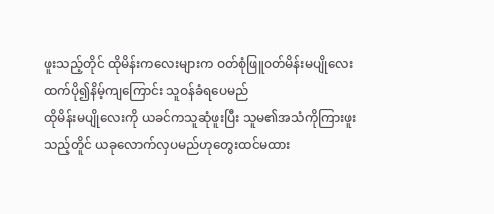ဖူးသည့်တိုင် ထိုမိန်းကလေးများက ဝတ်စုံဖြူဝတ်မိန်းမပျိုလေးထက်ပို၍နိမ့်ကျကြောင်း သူဝန်ခံရပေမည်
ထိုမိန်းမပျိုလေးကို ယခင်ကသူဆုံဖူးပြီး သူမ၏အသံကိုကြားဖူးသည့်တိူင် ယခုလောက်လှပမည်ဟုတွေးထင်မထား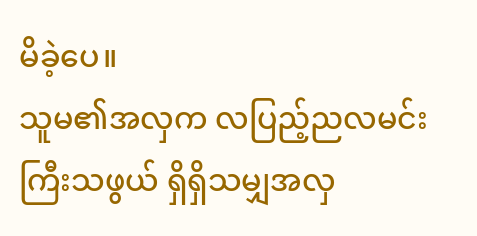မိခဲ့ပေ။
သူမ၏အလှက လပြည့်ညလမင်းကြီးသဖွယ် ရှိရှိသမျှအလှ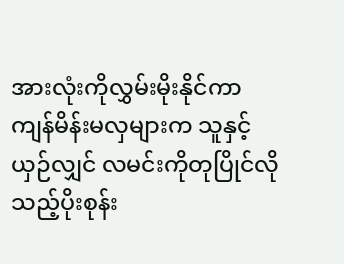အားလုံးကိုလွှမ်းမိုးနိုင်ကာ ကျန်မိန်းမလှများက သူနှင့်ယှဉ်လျှင် လမင်းကိုတုပြိုင်လိုသည့်ပိုးစုန်း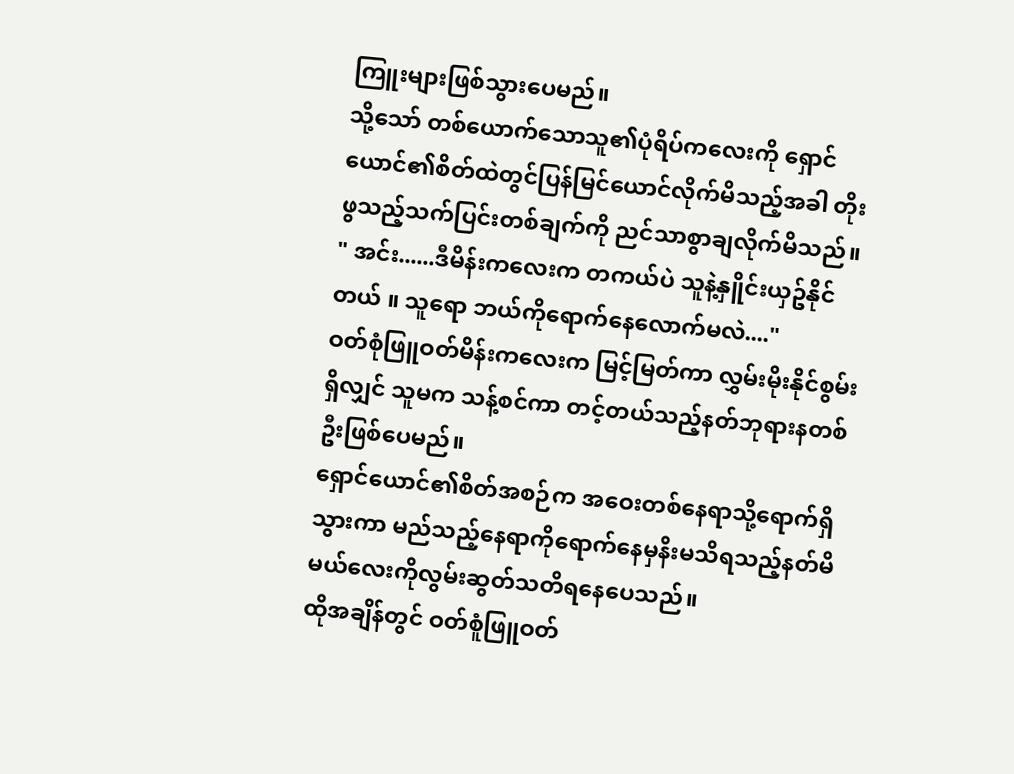ကြူးများဖြစ်သွားပေမည်။
သို့သော် တစ်ယောက်သောသူ၏ပုံရိပ်ကလေးကို ရှောင်ယောင်၏စိတ်ထဲတွင်ပြန်မြင်ယောင်လိုက်မိသည့်အခါ တိုးဖွသည့်သက်ပြင်းတစ်ချက်ကို ညင်သာစွာချလိုက်မိသည်။
" အင်း......ဒီမိန်းကလေးက တကယ်ပဲ သူနဲ့နှိူင်းယှဥ်နိုင်တယ် ။ သူရော ဘယ်ကိုရောက်နေလောက်မလဲ...."
ဝတ်စုံဖြူဝတ်မိန်းကလေးက မြင့်မြတ်ကာ လွှမ်းမိုးနိုင်စွမ်းရှိလျှင် သူမက သန့်စင်ကာ တင့်တယ်သည့်နတ်ဘုရားနတစ်ဦးဖြစ်ပေမည်။
ရှောင်ယောင်၏စိတ်အစဉ်က အဝေးတစ်နေရာသို့ရောက်ရှိသွားကာ မည်သည့်နေရာကိုရောက်နေမှနိးမသိရသည့်နတ်မိမယ်လေးကိုလွမ်းဆွတ်သတိရနေပေသည်။
ထိုအချိန်တွင် ဝတ်စူံဖြူဝတ်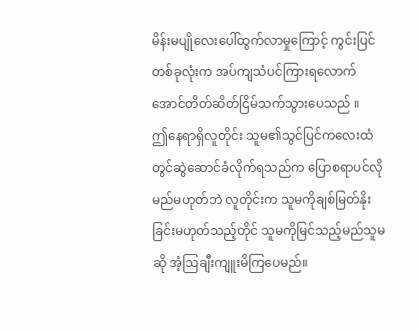မိန်းမပျိုလေးပေါ်ထွက်လာမှုကြောင့် ကွင်းပြင်တစ်ခုလုံးက အပ်ကျသံပင်ကြားရလောက်အောင်တိတ်ဆိတ်ငြိမ်သက်သွားပေသည် ။
ဤနေရာရှိလူတိုင်း သူမ၏သွင်ပြင်ကလေးထံတွင်ဆွဲဆောင်ခံလိုက်ရသည်က ပြောစရာပင်လိုမည်မဟုတ်ဘဲ လူတိုင်းက သူမကိုချစ်မြတ်နိုးခြင်းမဟုတ်သည့်တိုင် သူမကိုမြင်သည့်မည်သူမဆို အံ့ဩချီးကျူးမိကြပေမည်။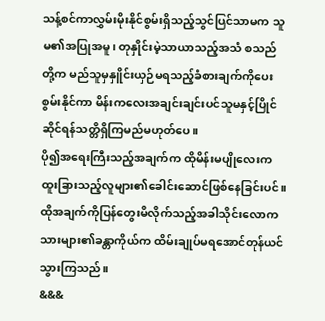သန့်စင်ကာလွှမ်းမိုးနိုင်စွမ်းရှိသည့်သွင်ပြင်သာမက သူမ၏အပြုအမူ၊ တုနှိုင်းမဲ့သာယာသည့်အသံ စသည်တို့က မည်သူမှနှိူင်းယှဉ်မရသည့်ခံစားချက်ကိုပေးစွမ်းနိုင်ကာ မိန်းကလေးအချင်းချင်းပင်သူမနှင့်ပြိုင်ဆိုင်ရန်သတ္တိရှိကြမည်မဟုတ်ပေ။
ပို၍အရေးကြီးသည့်အချက်က ထိုမိန်းမပျိုလေးက ထူးခြားသည့်လူများ၏ခေါင်းဆောင်ဖြစ်နေခြင်းပင်။
ထိုအချက်ကိုပြန်တွေးမိလိုက်သည့်အခါသိုင်းလောကသားများ၏ခန္တာကိုယ်က ထိမ်းချုပ်မရအောင်တုန်ယင်သွားကြသည်။
&&&